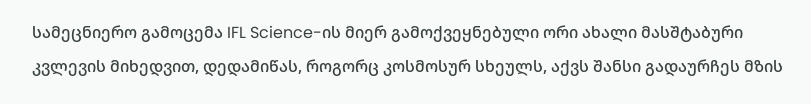სამეცნიერო გამოცემა IFL Science-ის მიერ გამოქვეყნებული ორი ახალი მასშტაბური კვლევის მიხედვით, დედამიწას, როგორც კოსმოსურ სხეულს, აქვს შანსი გადაურჩეს მზის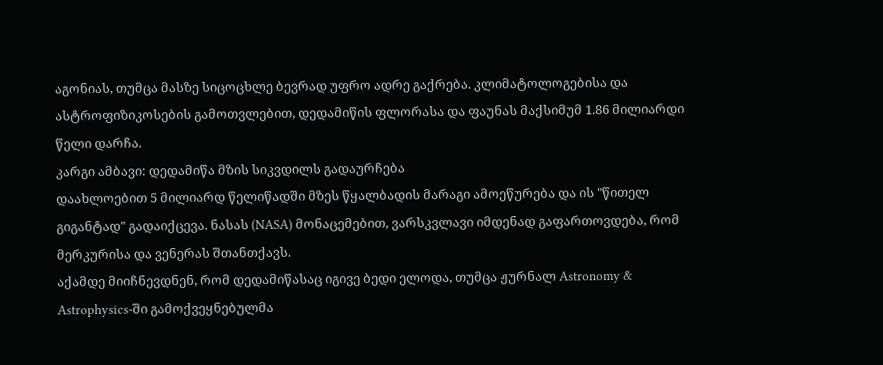აგონიას, თუმცა მასზე სიცოცხლე ბევრად უფრო ადრე გაქრება. კლიმატოლოგებისა და ასტროფიზიკოსების გამოთვლებით, დედამიწის ფლორასა და ფაუნას მაქსიმუმ 1.86 მილიარდი წელი დარჩა.
კარგი ამბავი: დედამიწა მზის სიკვდილს გადაურჩება
დაახლოებით 5 მილიარდ წელიწადში მზეს წყალბადის მარაგი ამოეწურება და ის "წითელ გიგანტად" გადაიქცევა. ნასას (NASA) მონაცემებით, ვარსკვლავი იმდენად გაფართოვდება, რომ მერკურისა და ვენერას შთანთქავს.
აქამდე მიიჩნევდნენ, რომ დედამიწასაც იგივე ბედი ელოდა, თუმცა ჟურნალ Astronomy & Astrophysics-ში გამოქვეყნებულმა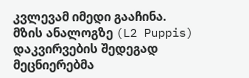კვლევამ იმედი გააჩინა. მზის ანალოგზე (L2 Puppis) დაკვირვების შედეგად მეცნიერებმა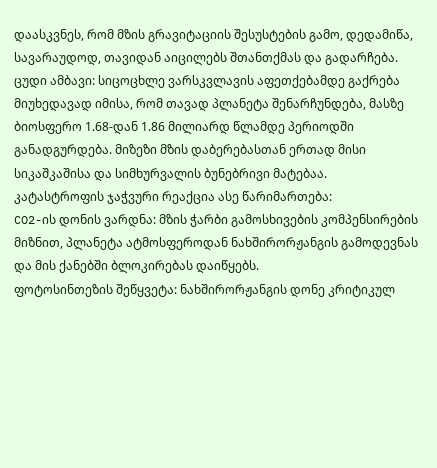დაასკვნეს, რომ მზის გრავიტაციის შესუსტების გამო, დედამიწა, სავარაუდოდ, თავიდან აიცილებს შთანთქმას და გადარჩება.
ცუდი ამბავი: სიცოცხლე ვარსკვლავის აფეთქებამდე გაქრება
მიუხედავად იმისა, რომ თავად პლანეტა შენარჩუნდება, მასზე ბიოსფერო 1.68-დან 1.86 მილიარდ წლამდე პერიოდში განადგურდება. მიზეზი მზის დაბერებასთან ერთად მისი სიკაშკაშისა და სიმხურვალის ბუნებრივი მატებაა.
კატასტროფის ჯაჭვური რეაქცია ასე წარიმართება:
CO2-ის დონის ვარდნა: მზის ჭარბი გამოსხივების კომპენსირების მიზნით, პლანეტა ატმოსფეროდან ნახშირორჟანგის გამოდევნას და მის ქანებში ბლოკირებას დაიწყებს.
ფოტოსინთეზის შეწყვეტა: ნახშირორჟანგის დონე კრიტიკულ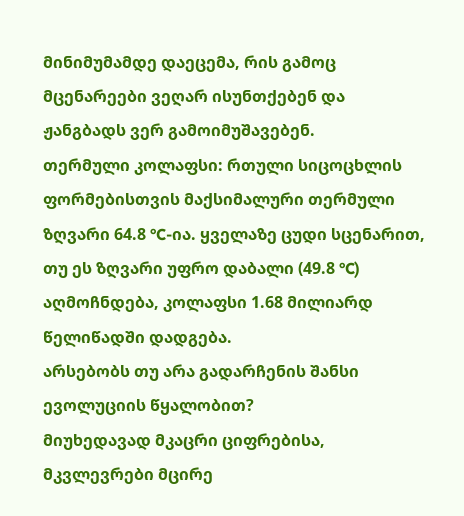მინიმუმამდე დაეცემა, რის გამოც მცენარეები ვეღარ ისუნთქებენ და ჟანგბადს ვერ გამოიმუშავებენ.
თერმული კოლაფსი: რთული სიცოცხლის ფორმებისთვის მაქსიმალური თერმული ზღვარი 64.8 °C-ია. ყველაზე ცუდი სცენარით, თუ ეს ზღვარი უფრო დაბალი (49.8 °C) აღმოჩნდება, კოლაფსი 1.68 მილიარდ წელიწადში დადგება.
არსებობს თუ არა გადარჩენის შანსი ევოლუციის წყალობით?
მიუხედავად მკაცრი ციფრებისა, მკვლევრები მცირე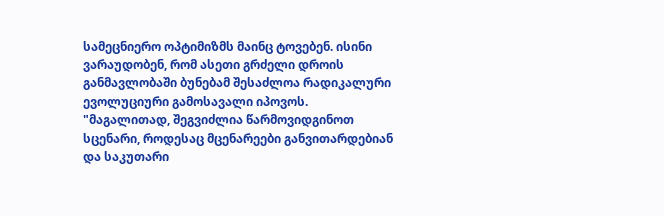სამეცნიერო ოპტიმიზმს მაინც ტოვებენ. ისინი ვარაუდობენ, რომ ასეთი გრძელი დროის განმავლობაში ბუნებამ შესაძლოა რადიკალური ევოლუციური გამოსავალი იპოვოს.
"მაგალითად, შეგვიძლია წარმოვიდგინოთ სცენარი, როდესაც მცენარეები განვითარდებიან და საკუთარი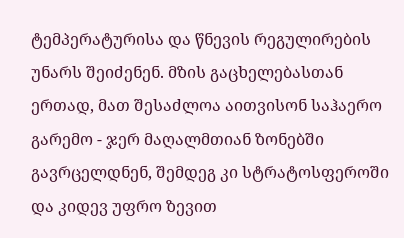ტემპერატურისა და წნევის რეგულირების უნარს შეიძენენ. მზის გაცხელებასთან ერთად, მათ შესაძლოა აითვისონ საჰაერო გარემო - ჯერ მაღალმთიან ზონებში გავრცელდნენ, შემდეგ კი სტრატოსფეროში და კიდევ უფრო ზევით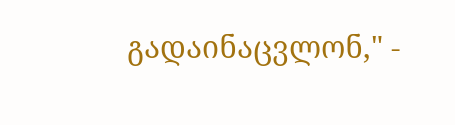გადაინაცვლონ," -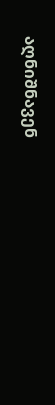აღნიშნავენ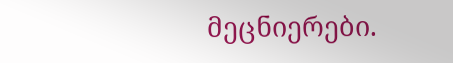მეცნიერები.